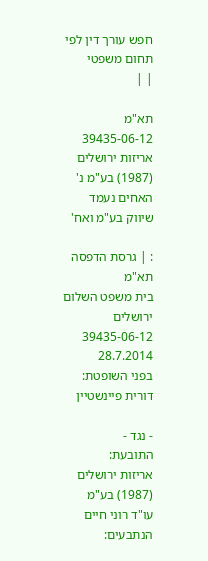חפש עורך דין לפי תחום משפטי
| |

תא"מ 39435-06-12 אריזות ירושלים (1987) בע"מ נ' האחים נעמד שיווק בע"מ ואח'

: | גרסת הדפסה
תא"מ
בית משפט השלום ירושלים
39435-06-12
28.7.2014
בפני השופטת:
דורית פיינשטיין

- נגד -
התובעת:
אריזות ירושלים (1987) בע"מ
עו"ד רוני חיים
הנתבעים: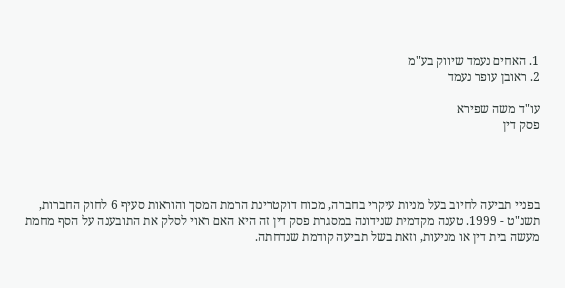1. האחים נעמד שיווק בע"מ
2. ראובן עופר נעמד

עו"ד משה שפירא
פסק דין




בפניי תביעה לחיוב בעל מניות עיקרי בחברה, מכוח דוקטרינת הרמת המסך והוראות סעיף 6 לחוק החברות, תשנ"ט - 1999. טענה מקדמית שנידונה במסגרת פסק דין זה היא האם ראוי לסלק את התובענה על הסף מחמת מעשה בית דין או מניעות, וזאת בשל תביעה קודמת שנדחתה.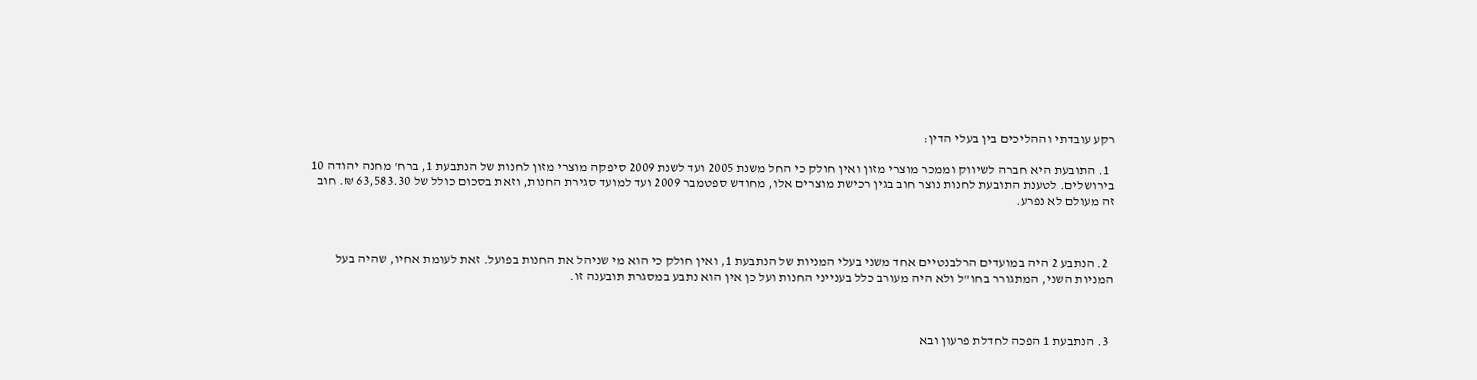רקע עובדתי וההליכים בין בעלי הדין:

  1. התובעת היא חברה לשיווק וממכר מוצרי מזון ואין חולק כי החל משנת 2005 ועד לשנת 2009 סיפקה מוצרי מזון לחנות של הנתבעת 1, ברח' מחנה יהודה 10 בירושלים. לטענת התובעת לחנות נוצר חוב בגין רכישת מוצרים אלו, מחודש ספטמבר 2009 ועד למועד סגירת החנות, וזאת בסכום כולל של 63,583.30 ₪. חוב זה מעולם לא נפרע.



  2. הנתבע 2 היה במועדים הרלבנטיים אחד משני בעלי המניות של הנתבעת 1, ואין חולק כי הוא מי שניהל את החנות בפועל. זאת לעומת אחיו, שהיה בעל המניות השני, המתגורר בחו"ל ולא היה מעורב כלל בענייני החנות ועל כן אין הוא נתבע במסגרת תובענה זו.



  3. הנתבעת 1 הפכה לחדלת פרעון ובא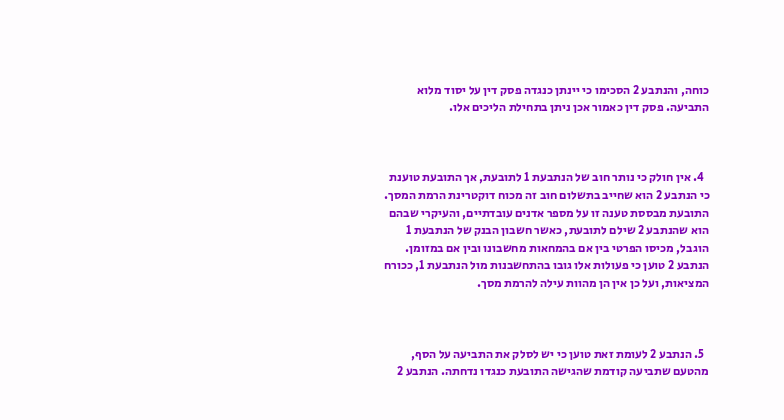כוחה, והנתבע 2 הסכימו כי יינתן כנגדה פסק דין על יסוד מלוא התביעה. פסק דין כאמור אכן ניתן בתחילת הליכים אלו.



  4. אין חולק כי נותר חוב של הנתבעת 1 לתובעת, אך התובעת טוענת כי הנתבע 2 הוא שחייב בתשלום חוב זה מכוח דוקטרינת הרמת המסך. התובעת מבססת טענה זו על מספר אדנים עובדתיים, והעיקרי שבהם הוא שהנתבע 2 שילם לתובעת, כאשר חשבון הבנק של הנתבעת 1 הוגבל, מכיסו הפרטי בין אם בהמחאות מחשבונו ובין אם במזומן. הנתבע 2 טוען כי פעולות אלו גובו בהתחשבנות מול הנתבעת 1, ככורח המציאות, ועל כן אין הן מהוות עילה להרמת מסך.



  5. הנתבע 2 לעומת זאת טוען כי יש לסלק את התביעה על הסף, מהטעם שתביעה קודמת שהגישה התובעת כנגדו נדחתה. הנתבע 2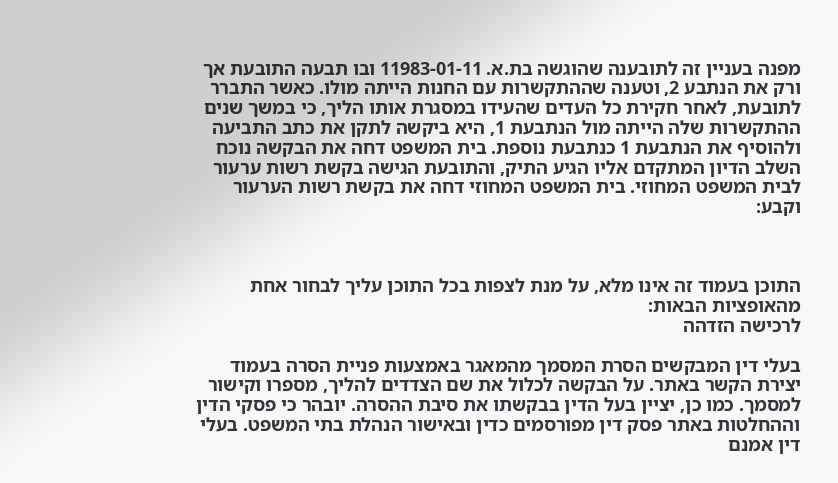מפנה בעניין זה לתובענה שהוגשה בת.א. 11983-01-11 ובו תבעה התובעת אך ורק את הנתבע 2, וטענה שההתקשרות עם החנות הייתה מולו. כאשר התברר לתובעת, לאחר חקירת כל העדים שהעידו במסגרת אותו הליך, כי במשך שנים ההתקשרות שלה הייתה מול הנתבעת 1, היא ביקשה לתקן את כתב התביעה ולהוסיף את הנתבעת 1 כנתבעת נוספת. בית המשפט דחה את הבקשה נוכח השלב הדיון המתקדם אליו הגיע התיק, והתובעת הגישה בקשת רשות ערעור לבית המשפט המחוזי. בית המשפט המחוזי דחה את בקשת רשות הערעור וקבע:



התוכן בעמוד זה אינו מלא, על מנת לצפות בכל התוכן עליך לבחור אחת מהאופציות הבאות:
לרכישה הזדהה

בעלי דין המבקשים הסרת המסמך מהמאגר באמצעות פניית הסרה בעמוד יצירת הקשר באתר. על הבקשה לכלול את שם הצדדים להליך, מספרו וקישור למסמך. כמו כן, יציין בעל הדין בבקשתו את סיבת ההסרה. יובהר כי פסקי הדין וההחלטות באתר פסק דין מפורסמים כדין ובאישור הנהלת בתי המשפט. בעלי דין אמנם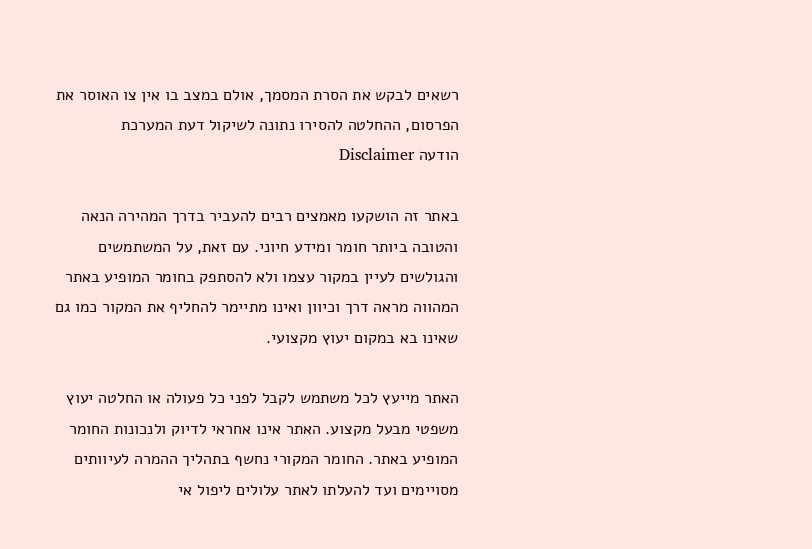רשאים לבקש את הסרת המסמך, אולם במצב בו אין צו האוסר את הפרסום, ההחלטה להסירו נתונה לשיקול דעת המערכת
הודעה Disclaimer

באתר זה הושקעו מאמצים רבים להעביר בדרך המהירה הנאה והטובה ביותר חומר ומידע חיוני. עם זאת, על המשתמשים והגולשים לעיין במקור עצמו ולא להסתפק בחומר המופיע באתר המהווה מראה דרך וכיוון ואינו מתיימר להחליף את המקור כמו גם שאינו בא במקום יעוץ מקצועי.

האתר מייעץ לכל משתמש לקבל לפני כל פעולה או החלטה יעוץ משפטי מבעל מקצוע. האתר אינו אחראי לדיוק ולנכונות החומר המופיע באתר. החומר המקורי נחשף בתהליך ההמרה לעיוותים מסויימים ועד להעלתו לאתר עלולים ליפול אי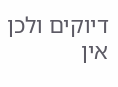דיוקים ולכן אין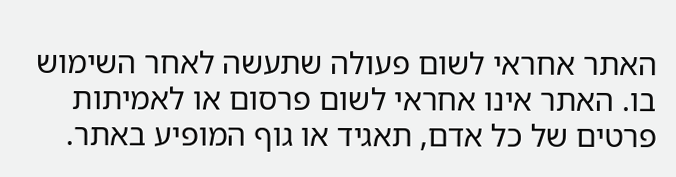האתר אחראי לשום פעולה שתעשה לאחר השימוש בו. האתר אינו אחראי לשום פרסום או לאמיתות פרטים של כל אדם, תאגיד או גוף המופיע באתר.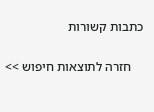כתבות קשורות

    חזרה לתוצאות חיפוש >>